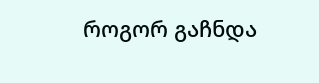როგორ გაჩნდა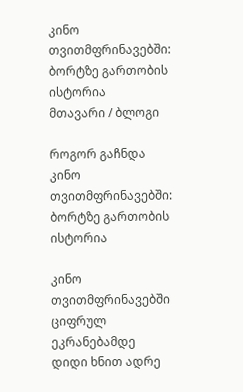კინო თვითმფრინავებში: ბორტზე გართობის ისტორია
მთავარი / ბლოგი

როგორ გაჩნდა კინო თვითმფრინავებში: ბორტზე გართობის ისტორია

კინო თვითმფრინავებში ციფრულ ეკრანებამდე დიდი ხნით ადრე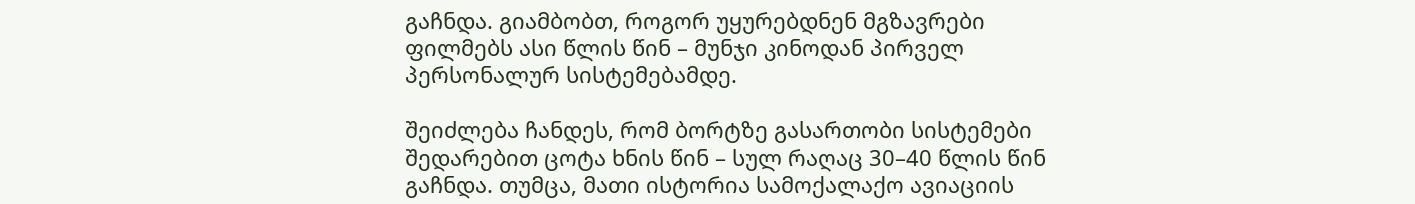გაჩნდა. გიამბობთ, როგორ უყურებდნენ მგზავრები ფილმებს ასი წლის წინ – მუნჯი კინოდან პირველ პერსონალურ სისტემებამდე.

შეიძლება ჩანდეს, რომ ბორტზე გასართობი სისტემები შედარებით ცოტა ხნის წინ – სულ რაღაც 30–40 წლის წინ გაჩნდა. თუმცა, მათი ისტორია სამოქალაქო ავიაციის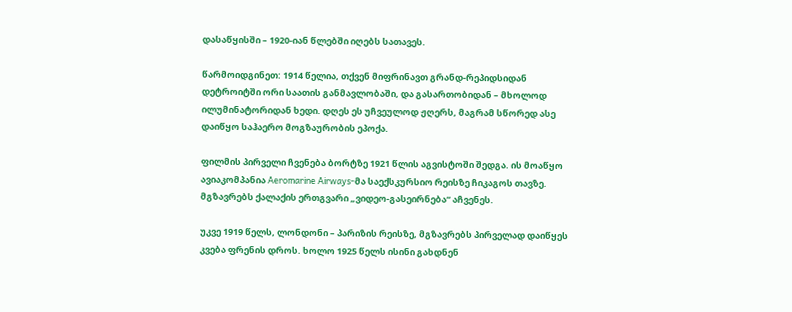დასაწყისში – 1920-იან წლებში იღებს სათავეს.

წარმოიდგინეთ: 1914 წელია, თქვენ მიფრინავთ გრანდ-რეპიდსიდან დეტროიტში ორი საათის განმავლობაში, და გასართობიდან – მხოლოდ ილუმინატორიდან ხედი. დღეს ეს უჩვეულოდ ჟღერს, მაგრამ სწორედ ასე დაიწყო საჰაერო მოგზაურობის ეპოქა.

ფილმის პირველი ჩვენება ბორტზე 1921 წლის აგვისტოში შედგა. ის მოაწყო ავიაკომპანია Aeromarine Airways-მა საექსკურსიო რეისზე ჩიკაგოს თავზე. მგზავრებს ქალაქის ერთგვარი „ვიდეო-გასეირნება“ აჩვენეს.

უკვე 1919 წელს, ლონდონი – პარიზის რეისზე, მგზავრებს პირველად დაიწყეს კვება ფრენის დროს. ხოლო 1925 წელს ისინი გახდნენ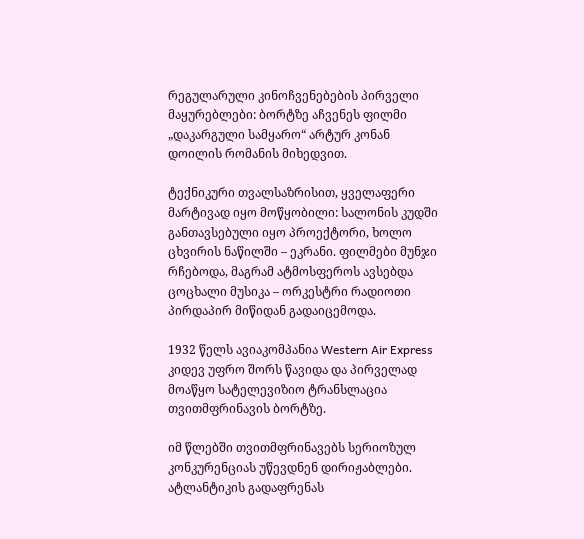რეგულარული კინოჩვენებების პირველი მაყურებლები: ბორტზე აჩვენეს ფილმი „დაკარგული სამყარო“ არტურ კონან დოილის რომანის მიხედვით.

ტექნიკური თვალსაზრისით, ყველაფერი მარტივად იყო მოწყობილი: სალონის კუდში განთავსებული იყო პროექტორი, ხოლო ცხვირის ნაწილში – ეკრანი. ფილმები მუნჯი რჩებოდა, მაგრამ ატმოსფეროს ავსებდა ცოცხალი მუსიკა – ორკესტრი რადიოთი პირდაპირ მიწიდან გადაიცემოდა.

1932 წელს ავიაკომპანია Western Air Express კიდევ უფრო შორს წავიდა და პირველად მოაწყო სატელევიზიო ტრანსლაცია თვითმფრინავის ბორტზე.

იმ წლებში თვითმფრინავებს სერიოზულ კონკურენციას უწევდნენ დირიჟაბლები. ატლანტიკის გადაფრენას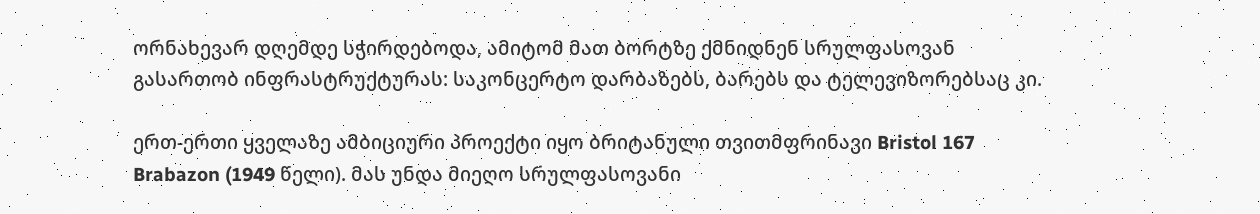ორნახევარ დღემდე სჭირდებოდა, ამიტომ მათ ბორტზე ქმნიდნენ სრულფასოვან გასართობ ინფრასტრუქტურას: საკონცერტო დარბაზებს, ბარებს და ტელევიზორებსაც კი.

ერთ-ერთი ყველაზე ამბიციური პროექტი იყო ბრიტანული თვითმფრინავი Bristol 167 Brabazon (1949 წელი). მას უნდა მიეღო სრულფასოვანი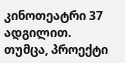კინოთეატრი 37 ადგილით. თუმცა, პროექტი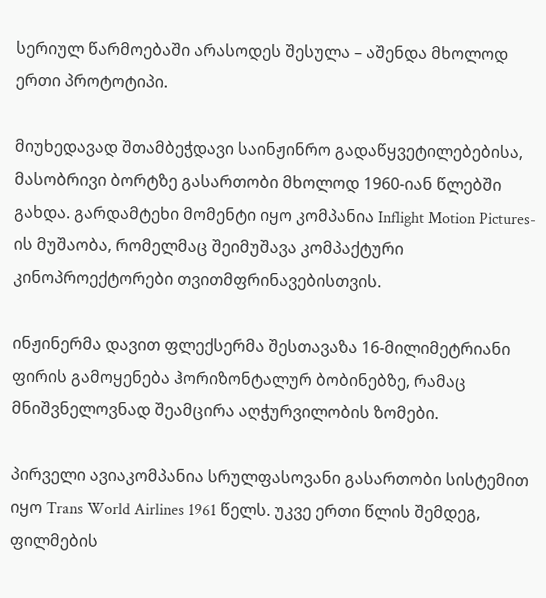სერიულ წარმოებაში არასოდეს შესულა – აშენდა მხოლოდ ერთი პროტოტიპი.

მიუხედავად შთამბეჭდავი საინჟინრო გადაწყვეტილებებისა, მასობრივი ბორტზე გასართობი მხოლოდ 1960-იან წლებში გახდა. გარდამტეხი მომენტი იყო კომპანია Inflight Motion Pictures-ის მუშაობა, რომელმაც შეიმუშავა კომპაქტური კინოპროექტორები თვითმფრინავებისთვის.

ინჟინერმა დავით ფლექსერმა შესთავაზა 16-მილიმეტრიანი ფირის გამოყენება ჰორიზონტალურ ბობინებზე, რამაც მნიშვნელოვნად შეამცირა აღჭურვილობის ზომები.

პირველი ავიაკომპანია სრულფასოვანი გასართობი სისტემით იყო Trans World Airlines 1961 წელს. უკვე ერთი წლის შემდეგ, ფილმების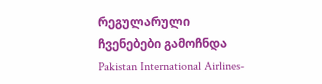რეგულარული ჩვენებები გამოჩნდა Pakistan International Airlines-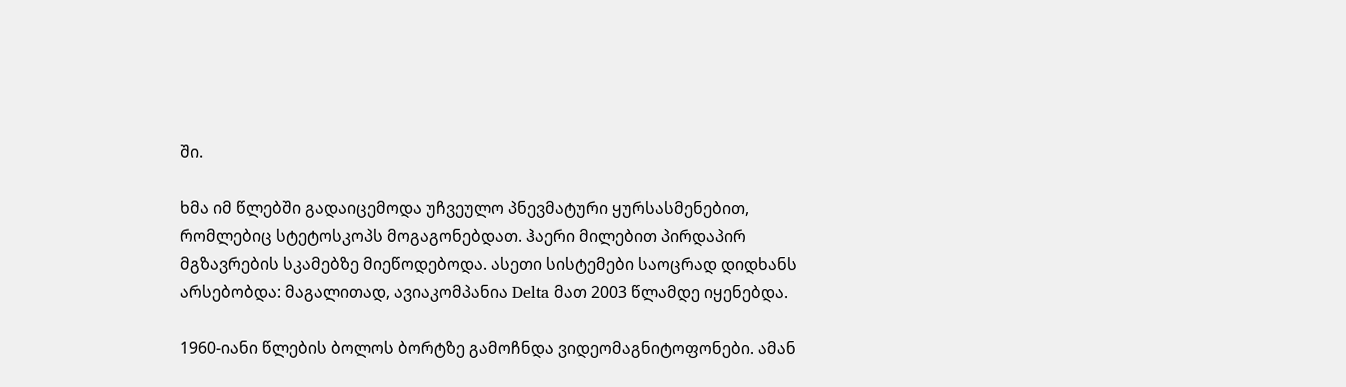ში.

ხმა იმ წლებში გადაიცემოდა უჩვეულო პნევმატური ყურსასმენებით, რომლებიც სტეტოსკოპს მოგაგონებდათ. ჰაერი მილებით პირდაპირ მგზავრების სკამებზე მიეწოდებოდა. ასეთი სისტემები საოცრად დიდხანს არსებობდა: მაგალითად, ავიაკომპანია Delta მათ 2003 წლამდე იყენებდა.

1960-იანი წლების ბოლოს ბორტზე გამოჩნდა ვიდეომაგნიტოფონები. ამან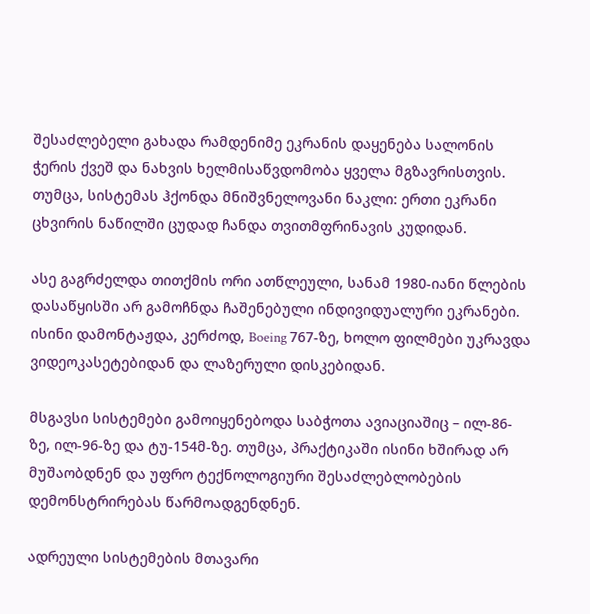შესაძლებელი გახადა რამდენიმე ეკრანის დაყენება სალონის ჭერის ქვეშ და ნახვის ხელმისაწვდომობა ყველა მგზავრისთვის. თუმცა, სისტემას ჰქონდა მნიშვნელოვანი ნაკლი: ერთი ეკრანი ცხვირის ნაწილში ცუდად ჩანდა თვითმფრინავის კუდიდან.

ასე გაგრძელდა თითქმის ორი ათწლეული, სანამ 1980-იანი წლების დასაწყისში არ გამოჩნდა ჩაშენებული ინდივიდუალური ეკრანები. ისინი დამონტაჟდა, კერძოდ, Boeing 767-ზე, ხოლო ფილმები უკრავდა ვიდეოკასეტებიდან და ლაზერული დისკებიდან.

მსგავსი სისტემები გამოიყენებოდა საბჭოთა ავიაციაშიც – ილ-86-ზე, ილ-96-ზე და ტუ-154მ-ზე. თუმცა, პრაქტიკაში ისინი ხშირად არ მუშაობდნენ და უფრო ტექნოლოგიური შესაძლებლობების დემონსტრირებას წარმოადგენდნენ.

ადრეული სისტემების მთავარი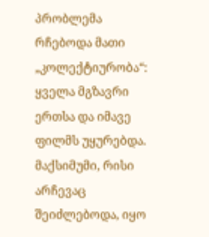პრობლემა რჩებოდა მათი „კოლექტიურობა“: ყველა მგზავრი ერთსა და იმავე ფილმს უყურებდა. მაქსიმუმი, რისი არჩევაც შეიძლებოდა, იყო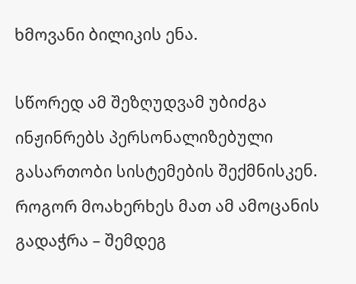ხმოვანი ბილიკის ენა.

სწორედ ამ შეზღუდვამ უბიძგა ინჟინრებს პერსონალიზებული გასართობი სისტემების შექმნისკენ. როგორ მოახერხეს მათ ამ ამოცანის გადაჭრა – შემდეგ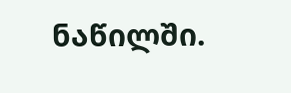ნაწილში.